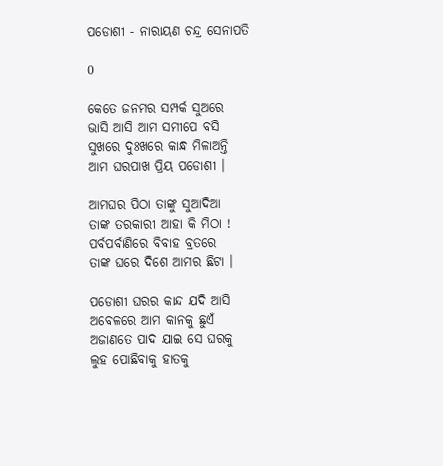ପଡୋଶୀ - ନାରାୟଣ ଚନ୍ଦ୍ର ସେନାପତି

0

କେତେ ଜନମର ସମ୍ପର୍କ ସୁଅରେ
ଭାସି ଆସି ଆମ ସମୀପେ ବସି
ସୁଖରେ ଦୁଃଖରେ କାନ୍ଧ ମିଳାଅନ୍ତି
ଆମ ଘରପାଖ ପ୍ରିୟ ପଡୋଶୀ ।

ଆମଘର ପିଠା ତାଙ୍କୁ ସୁଆଦିଆ
ତାଙ୍କ ତରକାରୀ ଆହା କି ମିଠା !
ପର୍ବପର୍ବାଣିରେ ବିବାହ ବ୍ରତରେ
ତାଙ୍କ ଘରେ ଦିଶେ ଆମର ଛିଟା ।

ପଡୋଶୀ ଘରର କାନ୍ଦ ଯଦି ଆସି
ଅବେଳରେ ଆମ କାନକୁ ଛୁଏଁ
ଅଜାଣତେ ପାଦ ଯାଇ ସେ ଘରକୁ
ଲୁହ ପୋଛିବାକୁ ହାତକୁ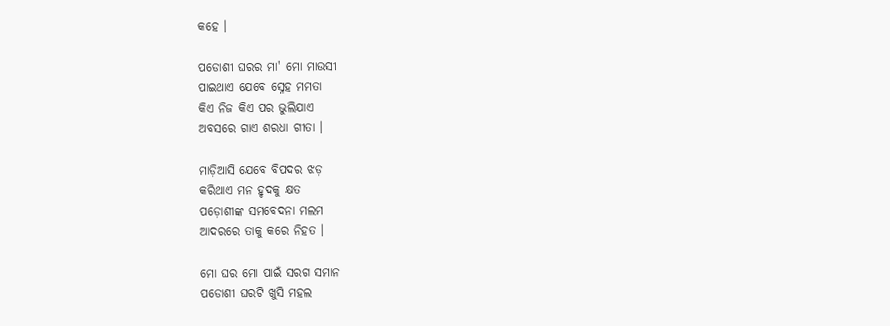କହେ ।

ପଡୋଶୀ ଘରର ମା' ମୋ ମାଉସୀ
ପାଇଥାଏ ଯେବେ ସ୍ନେହ ମମତା
କିଏ ନିଜ କିଏ ପର ଭୁଲିଯାଏ
ଅବସରେ ଗାଏ ଶରଧା ଗୀତା ।

ମାଡ଼ିଆସି ଯେବେ ବିପଦର ଝଡ଼
କରିଥାଏ ମନ ହୃଦକୁ କ୍ଷତ
ପଡ଼ୋଶୀଙ୍କ ସମବେଦନା ମଲମ
ଆଦରରେ ତାକୁ କରେ ନିହତ ।

ମୋ ଘର ମୋ ପାଇଁ ସରଗ ସମାନ
ପଡୋଶୀ ଘରଟି ଖୁସି ମହଲ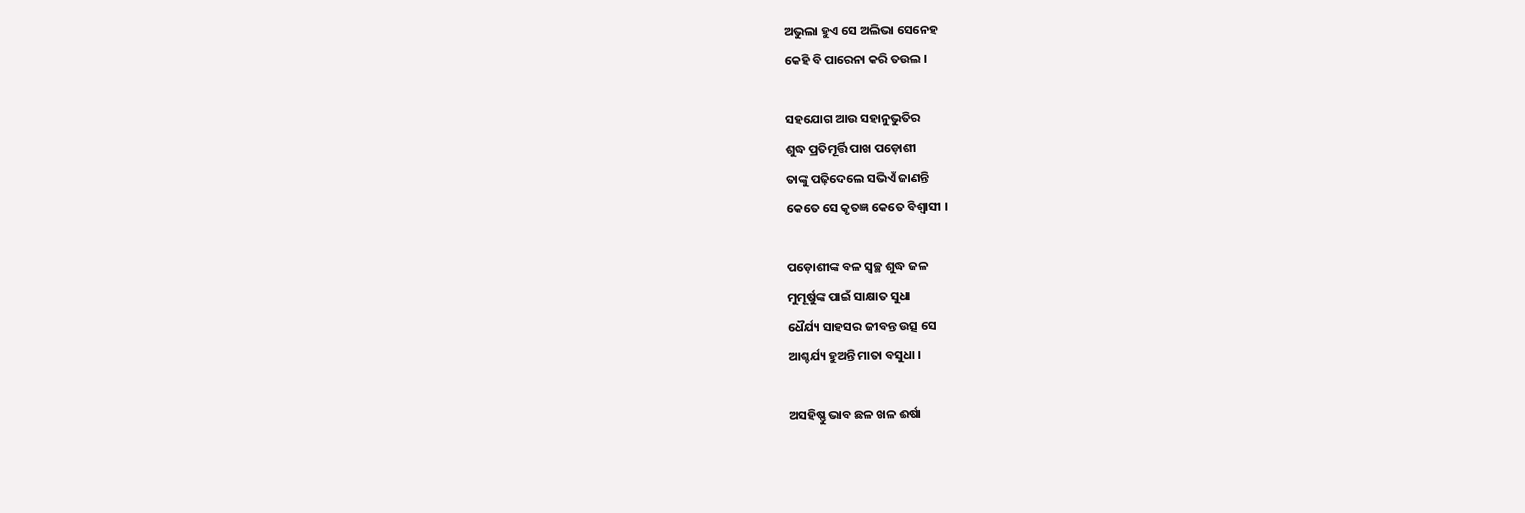ଅଭୁଲା ହୁଏ ସେ ଅଲିଭା ସେନେହ
କେହି ବି ପାରେନା କରି ତଉଲ ।

ସହଯୋଗ ଆଉ ସହାନୁଭୁତିର
ଶୁଦ୍ଧ ପ୍ରତିମୂର୍ତ୍ତି ପାଖ ପଡ଼ୋଶୀ
ତାଙ୍କୁ ପଢ଼ିଦେଲେ ସଭିଏଁ ଜାଣନ୍ତି
କେତେ ସେ କୃତଜ୍ଞ କେତେ ବିଶ୍ୱାସୀ ।

ପଡ଼ୋଶୀଙ୍କ ବଳ ସ୍ୱଚ୍ଛ ଶୁଦ୍ଧ ଜଳ
ମୁମୂର୍ଷୁଙ୍କ ପାଇଁ ସାକ୍ଷାତ ସୁଧା
ଧୈର୍ଯ୍ୟ ସାହସର ଜୀବନ୍ତ ଉତ୍ସ ସେ
ଆଶ୍ଚର୍ଯ୍ୟ ହୁଅନ୍ତି ମାତା ବସୁଧା ।

ଅସହିଷ୍ଣୁ ଭାବ ଛଳ ଖଳ ଈର୍ଷା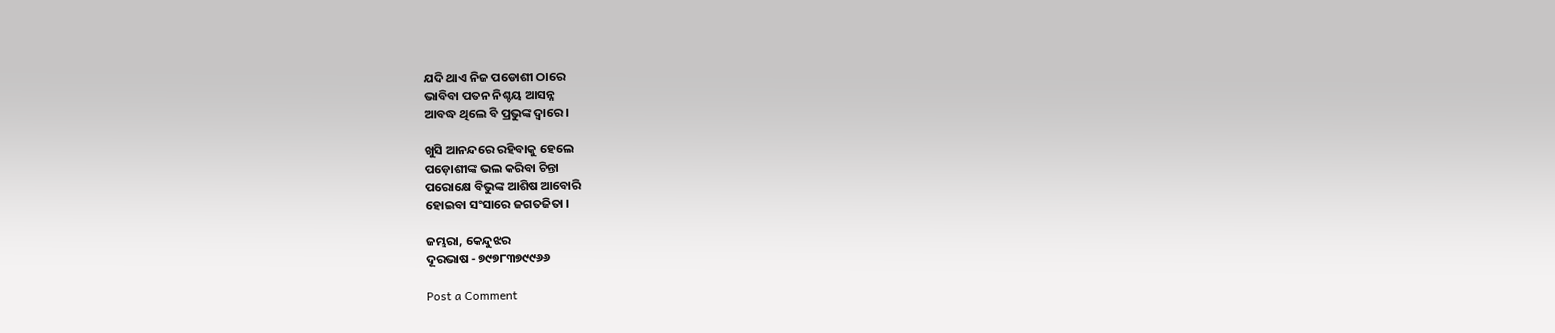ଯଦି ଥାଏ ନିଜ ପଡୋଶୀ ଠାରେ
ଭାବିବା ପତନ ନିଶ୍ଚୟ ଆସନ୍ନ
ଆବଦ୍ଧ ଥିଲେ ବି ପ୍ରଭୁଙ୍କ ଦ୍ୱାରେ ।

ଖୁସି ଆନନ୍ଦରେ ରହିବାକୁ ହେଲେ
ପଡ଼ୋଶୀଙ୍କ ଭଲ କରିବା ଚିନ୍ତା
ପରୋକ୍ଷେ ବିଭୁଙ୍କ ଆଶିଷ ଆବୋରି
ହୋଇବା ସଂସାରେ ଜଗତଜିତା ।

ଜମ୍ଭରା, କେନ୍ଦୁଝର
ଦୂରଭାଷ - ୭୯୭୮୩୭୯୯୬୬

Post a Comment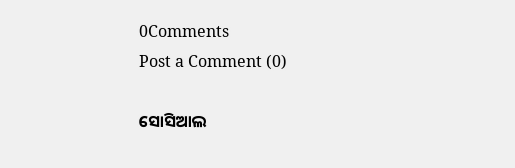0Comments
Post a Comment (0)

ସୋସିଆଲ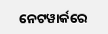ନେଟୱାର୍କରେ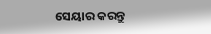ସେୟାର କରନ୍ତୁ